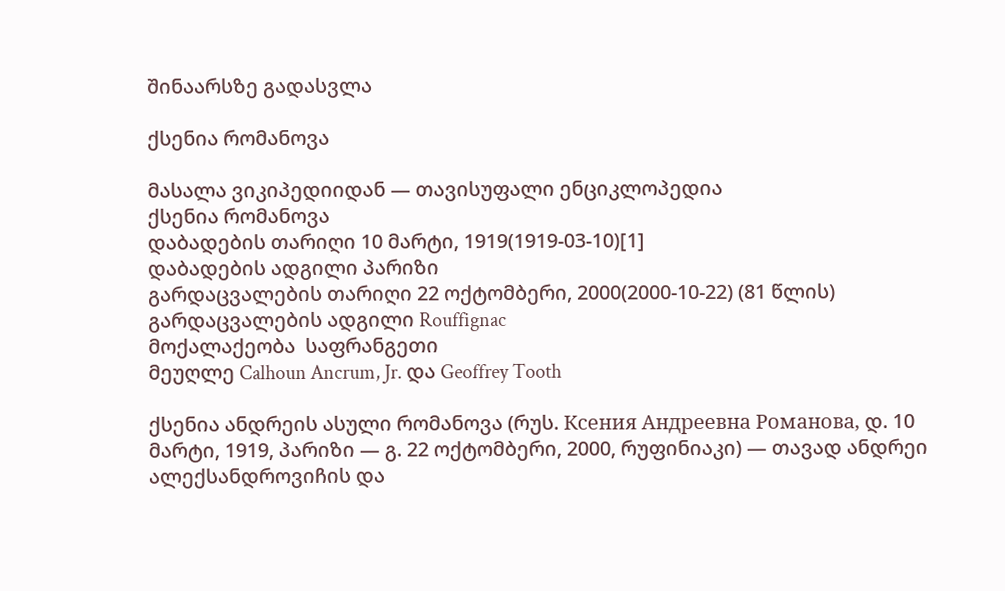შინაარსზე გადასვლა

ქსენია რომანოვა

მასალა ვიკიპედიიდან — თავისუფალი ენციკლოპედია
ქსენია რომანოვა
დაბადების თარიღი 10 მარტი, 1919(1919-03-10)[1]
დაბადების ადგილი პარიზი
გარდაცვალების თარიღი 22 ოქტომბერი, 2000(2000-10-22) (81 წლის)
გარდაცვალების ადგილი Rouffignac
მოქალაქეობა  საფრანგეთი
მეუღლე Calhoun Ancrum, Jr. და Geoffrey Tooth

ქსენია ანდრეის ასული რომანოვა (რუს. Ксения Андреевна Романова, დ. 10 მარტი, 1919, პარიზი — გ. 22 ოქტომბერი, 2000, რუფინიაკი) — თავად ანდრეი ალექსანდროვიჩის და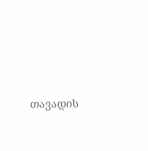თავადის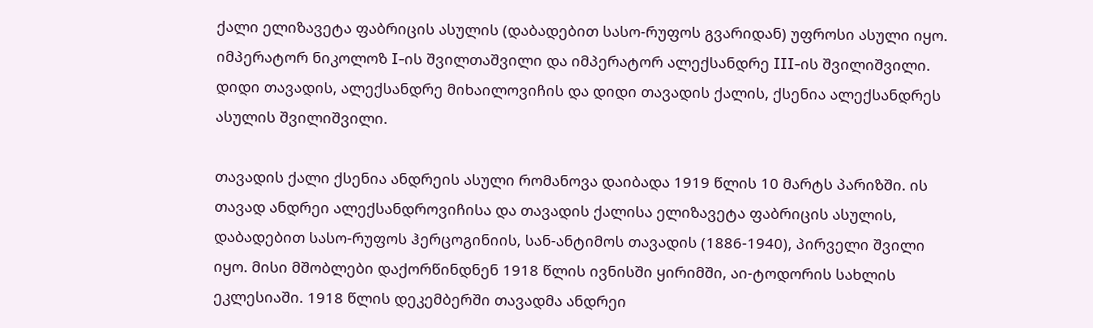ქალი ელიზავეტა ფაბრიცის ასულის (დაბადებით სასო-რუფოს გვარიდან) უფროსი ასული იყო. იმპერატორ ნიკოლოზ I-ის შვილთაშვილი და იმპერატორ ალექსანდრე III-ის შვილიშვილი. დიდი თავადის, ალექსანდრე მიხაილოვიჩის და დიდი თავადის ქალის, ქსენია ალექსანდრეს ასულის შვილიშვილი.

თავადის ქალი ქსენია ანდრეის ასული რომანოვა დაიბადა 1919 წლის 10 მარტს პარიზში. ის თავად ანდრეი ალექსანდროვიჩისა და თავადის ქალისა ელიზავეტა ფაბრიცის ასულის, დაბადებით სასო-რუფოს ჰერცოგინიის, სან-ანტიმოს თავადის (1886-1940), პირველი შვილი იყო. მისი მშობლები დაქორწინდნენ 1918 წლის ივნისში ყირიმში, აი-ტოდორის სახლის ეკლესიაში. 1918 წლის დეკემბერში თავადმა ანდრეი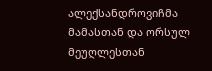ალექსანდროვიჩმა მამასთან და ორსულ მეუღლესთან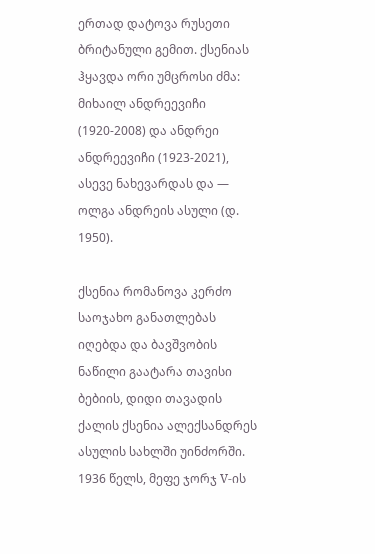ერთად დატოვა რუსეთი ბრიტანული გემით. ქსენიას ჰყავდა ორი უმცროსი ძმა: მიხაილ ანდრეევიჩი (1920-2008) და ანდრეი ანდრეევიჩი (1923-2021), ასევე ნახევარდას და — ოლგა ანდრეის ასული (დ. 1950).

ქსენია რომანოვა კერძო საოჯახო განათლებას იღებდა და ბავშვობის ნაწილი გაატარა თავისი ბებიის, დიდი თავადის ქალის ქსენია ალექსანდრეს ასულის სახლში უინძორში. 1936 წელს, მეფე ჯორჯ V-ის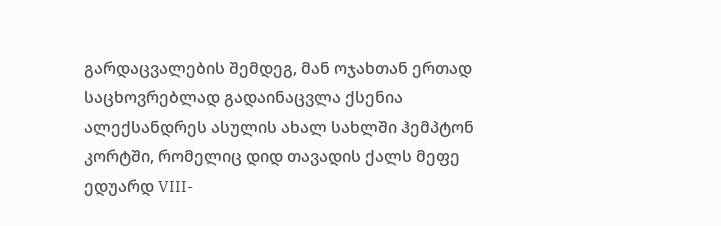გარდაცვალების შემდეგ, მან ოჯახთან ერთად საცხოვრებლად გადაინაცვლა ქსენია ალექსანდრეს ასულის ახალ სახლში ჰემპტონ კორტში, რომელიც დიდ თავადის ქალს მეფე ედუარდ VIII-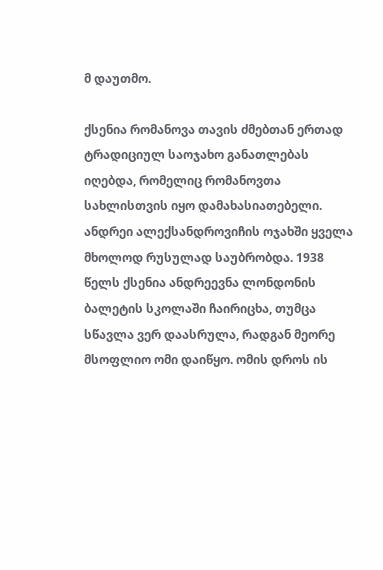მ დაუთმო.

ქსენია რომანოვა თავის ძმებთან ერთად ტრადიციულ საოჯახო განათლებას იღებდა, რომელიც რომანოვთა სახლისთვის იყო დამახასიათებელი. ანდრეი ალექსანდროვიჩის ოჯახში ყველა მხოლოდ რუსულად საუბრობდა. 1938 წელს ქსენია ანდრეევნა ლონდონის ბალეტის სკოლაში ჩაირიცხა, თუმცა სწავლა ვერ დაასრულა, რადგან მეორე მსოფლიო ომი დაიწყო. ომის დროს ის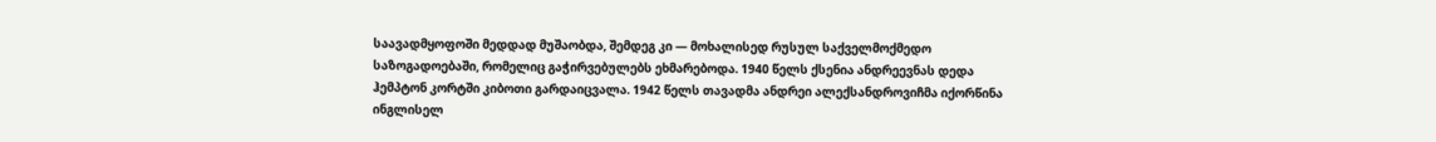საავადმყოფოში მედდად მუშაობდა, შემდეგ კი — მოხალისედ რუსულ საქველმოქმედო საზოგადოებაში, რომელიც გაჭირვებულებს ეხმარებოდა. 1940 წელს ქსენია ანდრეევნას დედა ჰემპტონ კორტში კიბოთი გარდაიცვალა. 1942 წელს თავადმა ანდრეი ალექსანდროვიჩმა იქორწინა ინგლისელ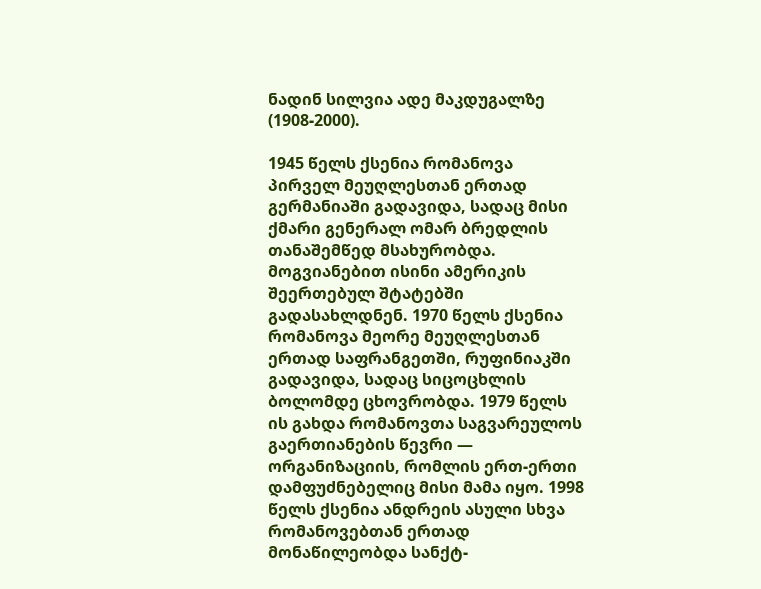ნადინ სილვია ადე მაკდუგალზე (1908-2000).

1945 წელს ქსენია რომანოვა პირველ მეუღლესთან ერთად გერმანიაში გადავიდა, სადაც მისი ქმარი გენერალ ომარ ბრედლის თანაშემწედ მსახურობდა. მოგვიანებით ისინი ამერიკის შეერთებულ შტატებში გადასახლდნენ. 1970 წელს ქსენია რომანოვა მეორე მეუღლესთან ერთად საფრანგეთში, რუფინიაკში გადავიდა, სადაც სიცოცხლის ბოლომდე ცხოვრობდა. 1979 წელს ის გახდა რომანოვთა საგვარეულოს გაერთიანების წევრი — ორგანიზაციის, რომლის ერთ-ერთი დამფუძნებელიც მისი მამა იყო. 1998 წელს ქსენია ანდრეის ასული სხვა რომანოვებთან ერთად მონაწილეობდა სანქტ-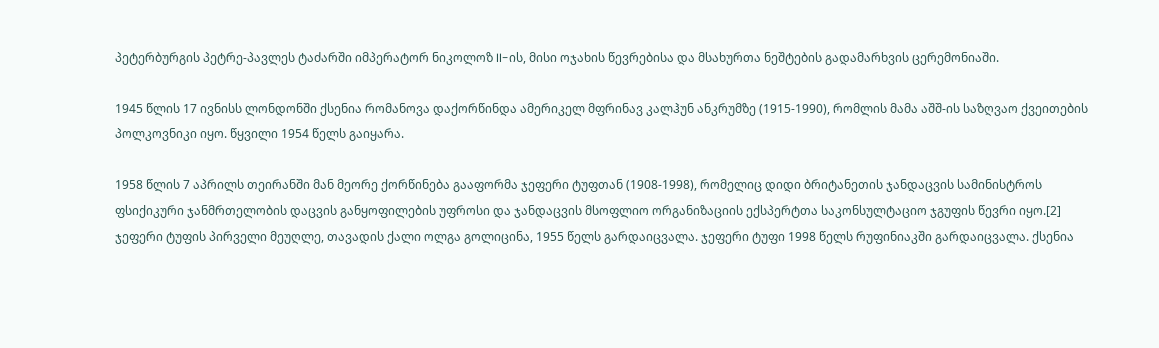პეტერბურგის პეტრე-პავლეს ტაძარში იმპერატორ ნიკოლოზ II-ის, მისი ოჯახის წევრებისა და მსახურთა ნეშტების გადამარხვის ცერემონიაში.

1945 წლის 17 ივნისს ლონდონში ქსენია რომანოვა დაქორწინდა ამერიკელ მფრინავ კალჰუნ ანკრუმზე (1915-1990), რომლის მამა აშშ-ის საზღვაო ქვეითების პოლკოვნიკი იყო. წყვილი 1954 წელს გაიყარა.

1958 წლის 7 აპრილს თეირანში მან მეორე ქორწინება გააფორმა ჯეფერი ტუფთან (1908-1998), რომელიც დიდი ბრიტანეთის ჯანდაცვის სამინისტროს ფსიქიკური ჯანმრთელობის დაცვის განყოფილების უფროსი და ჯანდაცვის მსოფლიო ორგანიზაციის ექსპერტთა საკონსულტაციო ჯგუფის წევრი იყო.[2] ჯეფერი ტუფის პირველი მეუღლე, თავადის ქალი ოლგა გოლიცინა, 1955 წელს გარდაიცვალა. ჯეფერი ტუფი 1998 წელს რუფინიაკში გარდაიცვალა. ქსენია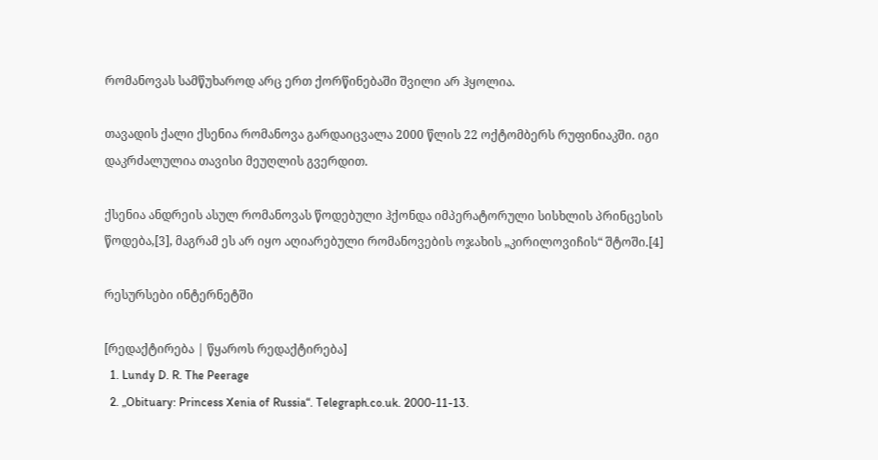რომანოვას სამწუხაროდ არც ერთ ქორწინებაში შვილი არ ჰყოლია.

თავადის ქალი ქსენია რომანოვა გარდაიცვალა 2000 წლის 22 ოქტომბერს რუფინიაკში. იგი დაკრძალულია თავისი მეუღლის გვერდით.

ქსენია ანდრეის ასულ რომანოვას წოდებული ჰქონდა იმპერატორული სისხლის პრინცესის წოდება,[3], მაგრამ ეს არ იყო აღიარებული რომანოვების ოჯახის „კირილოვიჩის“ შტოში.[4]

რესურსები ინტერნეტში

[რედაქტირება | წყაროს რედაქტირება]
  1. Lundy D. R. The Peerage
  2. „Obituary: Princess Xenia of Russia“. Telegraph.co.uk. 2000-11-13.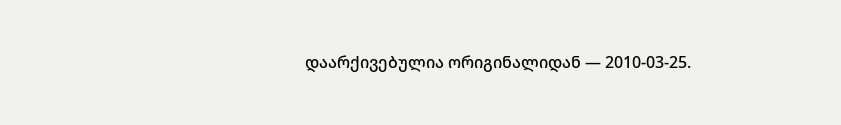დაარქივებულია ორიგინალიდან — 2010-03-25.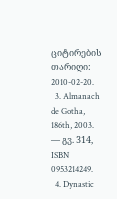ციტირების თარიღი: 2010-02-20.
  3. Almanach de Gotha, 186th, 2003. — გვ. 314, ISBN 0953214249.
  4. Dynastic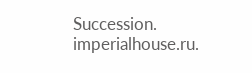Succession. imperialhouse.ru.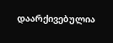დაარქივებულია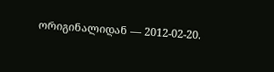ორიგინალიდან — 2012-02-20.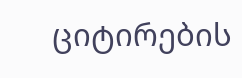ციტირების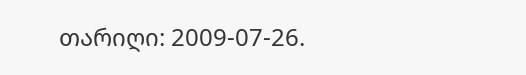თარიღი: 2009-07-26.